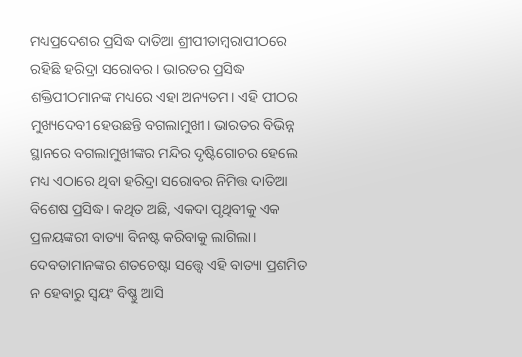ମଧ୍ୟପ୍ରଦେଶର ପ୍ରସିଦ୍ଧ ଦାତିଆ ଶ୍ରୀପୀତାମ୍ବରାପୀଠରେ ରହିଛି ହରିଦ୍ରା ସରୋବର। ଭାରତର ପ୍ରସିଦ୍ଧ ଶକ୍ତିପୀଠମାନଙ୍କ ମଧ୍ୟରେ ଏହା ଅନ୍ୟତମ। ଏହି ପୀଠର ମୁଖ୍ୟଦେବୀ ହେଉଛନ୍ତି ବଗଲାମୁଖୀ। ଭାରତର ବିଭିନ୍ନ ସ୍ଥାନରେ ବଗଲାମୁଖୀଙ୍କର ମନ୍ଦିର ଦୃଷ୍ଟିଗୋଚର ହେଲେ ମଧ୍ୟ ଏଠାରେ ଥିବା ହରିଦ୍ରା ସରୋବର ନିମିତ୍ତ ଦାତିଆ ବିଶେଷ ପ୍ରସିଦ୍ଧ। କଥିତ ଅଛି, ଏକଦା ପୃଥିବୀକୁ ଏକ ପ୍ରଳୟଙ୍କରୀ ବାତ୍ୟା ବିନଷ୍ଟ କରିବାକୁ ଲାଗିଲା। ଦେବତାମାନଙ୍କର ଶତଚେଷ୍ଟା ସତ୍ତ୍ୱେ ଏହି ବାତ୍ୟା ପ୍ରଶମିତ ନ ହେବାରୁ ସ୍ୱୟଂ ବିଷ୍ଣୁ ଆସି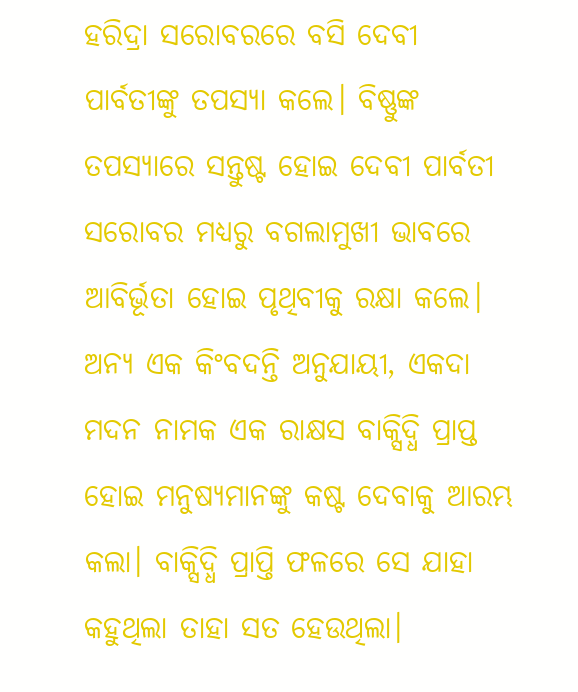ହରିଦ୍ରା ସରୋବରରେ ବସି ଦେବୀ ପାର୍ବତୀଙ୍କୁ ତପସ୍ୟା କଲେ। ବିଷ୍ଣୁଙ୍କ ତପସ୍ୟାରେ ସନ୍ତୁଷ୍ଟ ହୋଇ ଦେବୀ ପାର୍ବତୀ ସରୋବର ମଧ୍ୟରୁ ବଗଲାମୁଖୀ ଭାବରେ ଆବିର୍ଭୂତା ହୋଇ ପୃଥିବୀକୁ ରକ୍ଷା କଲେ। ଅନ୍ୟ ଏକ କିଂବଦନ୍ତି ଅନୁଯାୟୀ, ଏକଦା ମଦନ ନାମକ ଏକ ରାକ୍ଷସ ବାକ୍ସିଦ୍ଧି ପ୍ରାପ୍ତ ହୋଇ ମନୁଷ୍ୟମାନଙ୍କୁ କଷ୍ଟ ଦେବାକୁ ଆରମ୍ଭ କଲା। ବାକ୍ସିଦ୍ଧି ପ୍ରାପ୍ତି ଫଳରେ ସେ ଯାହା କହୁଥିଲା ତାହା ସତ ହେଉଥିଲା।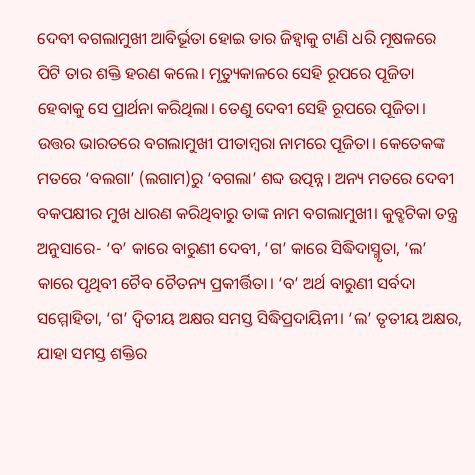ଦେବୀ ବଗଲାମୁଖୀ ଆବିର୍ଭୂତା ହୋଇ ତାର ଜିହ୍ୱାକୁ ଟାଣି ଧରି ମୂଷଳରେ ପିଟି ତାର ଶକ୍ତି ହରଣ କଲେ। ମୃତ୍ୟୁକାଳରେ ସେହି ରୂପରେ ପୂଜିତା ହେବାକୁ ସେ ପ୍ରାର୍ଥନା କରିଥିଲା। ତେଣୁ ଦେବୀ ସେହି ରୂପରେ ପୂଜିତା।
ଉତ୍ତର ଭାରତରେ ବଗଲାମୁଖୀ ପୀତାମ୍ବରା ନାମରେ ପୂଜିତା। କେତେକଙ୍କ ମତରେ ‘ବଲଗା’ (ଲଗାମ)ରୁ ‘ବଗଲା’ ଶବ୍ଦ ଉତ୍ପନ୍ନ। ଅନ୍ୟ ମତରେ ଦେବୀ ବକପକ୍ଷୀର ମୁଖ ଧାରଣ କରିଥିବାରୁ ତାଙ୍କ ନାମ ବଗଲାମୁଖୀ। କୁବ୍ଝଟିକା ତନ୍ତ୍ର ଅନୁସାରେ- ‘ବ’ କାରେ ବାରୁଣୀ ଦେବୀ, ‘ଗ’ କାରେ ସିଦ୍ଧିଦାସ୍ମୃତା, ‘ଲ’ କାରେ ପୃଥିବୀ ଚୈବ ଚୈତନ୍ୟ ପ୍ରକୀର୍ତ୍ତିତା। ‘ବ’ ଅର୍ଥ ବାରୁଣୀ ସର୍ବଦା ସମ୍ମୋହିତା, ‘ଗ’ ଦ୍ୱିତୀୟ ଅକ୍ଷର ସମସ୍ତ ସିଦ୍ଧିପ୍ରଦାୟିନୀ। ‘ଲ’ ତୃତୀୟ ଅକ୍ଷର, ଯାହା ସମସ୍ତ ଶକ୍ତିର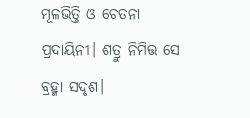ମୂଳଭିତ୍ତି ଓ ଚେତନା ପ୍ରଦାୟିନୀ। ଶତ୍ରୁ ନିମିତ୍ତ ସେ ବ୍ରହ୍ମା ସଦୃଶ।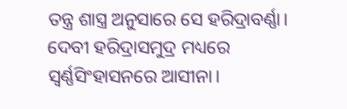ତନ୍ତ୍ର ଶାସ୍ତ୍ର ଅନୁସାରେ ସେ ହରିଦ୍ରାବର୍ଣ୍ଣା। ଦେବୀ ହରିଦ୍ରାସମୁଦ୍ର ମଧ୍ୟରେ ସ୍ୱର୍ଣ୍ଣସିଂହାସନରେ ଆସୀନା।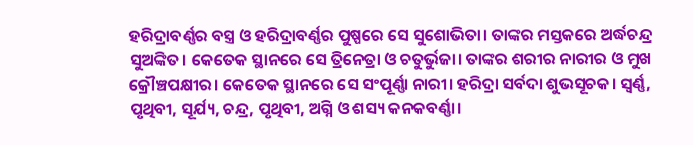ହରିଦ୍ରାବର୍ଣ୍ଣର ବସ୍ତ୍ର ଓ ହରିଦ୍ରାବର୍ଣ୍ଣର ପୁଷ୍ପରେ ସେ ସୁଶୋଭିତା। ତାଙ୍କର ମସ୍ତକରେ ଅର୍ଦ୍ଧଚନ୍ଦ୍ର ସୁଅଙ୍କିତ। କେତେକ ସ୍ଥାନରେ ସେ ତ୍ରିନେତ୍ରା ଓ ଚତୁର୍ଭୁଜା। ତାଙ୍କର ଶରୀର ନାରୀର ଓ ମୁଖ କ୍ରୌଞ୍ଚପକ୍ଷୀର। କେତେକ ସ୍ଥାନରେ ସେ ସଂପୂର୍ଣ୍ଣା ନାରୀ। ହରିଦ୍ରା ସର୍ବଦା ଶୁଭସୂଚକ। ସ୍ୱର୍ଣ୍ଣ, ପୃଥିବୀ, ସୂର୍ଯ୍ୟ, ଚନ୍ଦ୍ର, ପୃଥିବୀ, ଅଗ୍ନି ଓ ଶସ୍ୟ କନକବର୍ଣ୍ଣା।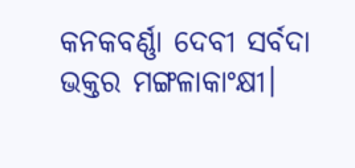କନକବର୍ଣ୍ଣା ଦେବୀ ସର୍ବଦା ଭକ୍ତର ମଙ୍ଗଳାକାଂକ୍ଷୀ।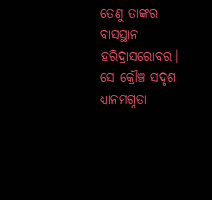ତେଣୁ ତାଙ୍କର ବାସସ୍ଥାନ ହରିଦ୍ରାସରୋବର। ସେ କ୍ରୌଞ୍ଚ ସଦୃଶ ଧ୍ୟାନମଗ୍ନତା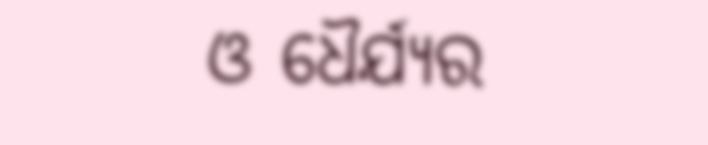ଓ ଧୈର୍ଯ୍ୟର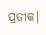ପ୍ରତୀକ।